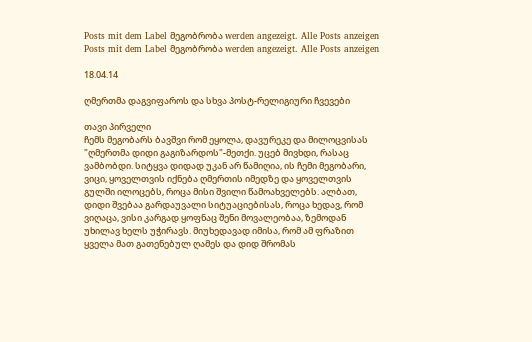Posts mit dem Label მეგობრობა werden angezeigt. Alle Posts anzeigen
Posts mit dem Label მეგობრობა werden angezeigt. Alle Posts anzeigen

18.04.14

ღმერთმა დაგვიფაროს და სხვა პოსტ-რელიგიური ჩვევები

თავი პირველი
ჩემს მეგობარს ბავშვი რომ ეყოლა, დავურეკე და მილოცვისას "ღმერთმა დიდი გაგიზარდოს"-მეთქი. უცებ მივხდი, რასაც ვამბობდი. სიტყვა დიდად უკან არ წამიღია, ის ჩემი მეგობარი, ვიცი, ყოველთვის იქნება ღმერთის იმედზე და ყოველთვის გულში ილოცებს, როცა მისი შვილი წამოახველებს. ალბათ, დიდი შვებაა გარდაუვალი სიტუაციებისას, როცა ხედავ, რომ ვიღაცა, ვისი კარგად ყოფნაც შენი მოვალეობაა, ზემოდან უხილავ ხელს უჭირავს. მიუხედავად იმისა, რომ ამ ფრაზით ყველა მათ გათენებულ ღამეს და დიდ შრომას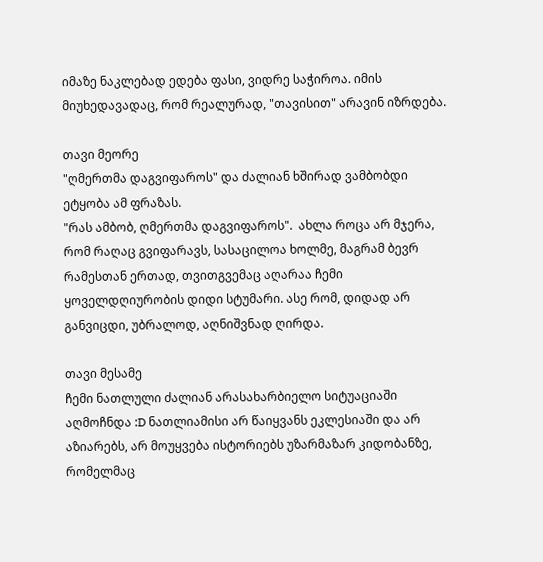იმაზე ნაკლებად ედება ფასი, ვიდრე საჭიროა. იმის მიუხედავადაც, რომ რეალურად, "თავისით" არავინ იზრდება.

თავი მეორე
"ღმერთმა დაგვიფაროს" და ძალიან ხშირად ვამბობდი ეტყობა ამ ფრაზას.
"რას ამბობ, ღმერთმა დაგვიფაროს".  ახლა როცა არ მჯერა, რომ რაღაც გვიფარავს, სასაცილოა ხოლმე, მაგრამ ბევრ რამესთან ერთად, თვითგვემაც აღარაა ჩემი ყოველდღიურობის დიდი სტუმარი. ასე რომ, დიდად არ განვიცდი, უბრალოდ, აღნიშვნად ღირდა.

თავი მესამე
ჩემი ნათლული ძალიან არასახარბიელო სიტუაციაში აღმოჩნდა :D ნათლიამისი არ წაიყვანს ეკლესიაში და არ აზიარებს, არ მოუყვება ისტორიებს უზარმაზარ კიდობანზე, რომელმაც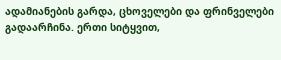ადამიანების გარდა, ცხოველები და ფრინველები გადაარჩინა. ერთი სიტყვით,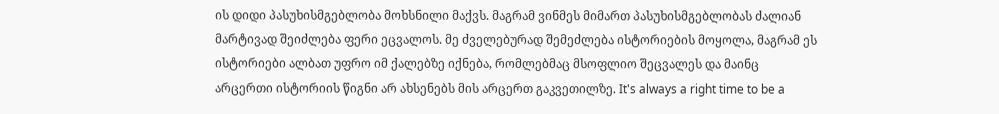ის დიდი პასუხისმგებლობა მოხსნილი მაქვს. მაგრამ ვინმეს მიმართ პასუხისმგებლობას ძალიან მარტივად შეიძლება ფერი ეცვალოს. მე ძველებურად შემეძლება ისტორიების მოყოლა, მაგრამ ეს ისტორიები ალბათ უფრო იმ ქალებზე იქნება, რომლებმაც მსოფლიო შეცვალეს და მაინც არცერთი ისტორიის წიგნი არ ახსენებს მის არცერთ გაკვეთილზე. It's always a right time to be a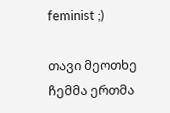feminist ;)

თავი მეოთხე
ჩემმა ერთმა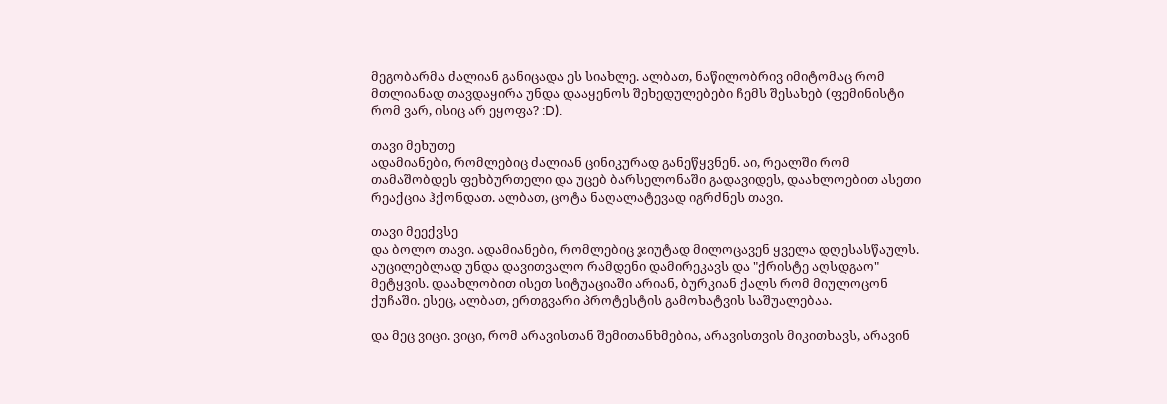მეგობარმა ძალიან განიცადა ეს სიახლე. ალბათ, ნაწილობრივ იმიტომაც რომ მთლიანად თავდაყირა უნდა დააყენოს შეხედულებები ჩემს შესახებ (ფემინისტი რომ ვარ, ისიც არ ეყოფა? :D).

თავი მეხუთე
ადამიანები, რომლებიც ძალიან ცინიკურად განეწყვნენ. აი, რეალში რომ თამაშობდეს ფეხბურთელი და უცებ ბარსელონაში გადავიდეს, დაახლოებით ასეთი რეაქცია ჰქონდათ. ალბათ, ცოტა ნაღალატევად იგრძნეს თავი.

თავი მეექვსე
და ბოლო თავი. ადამიანები, რომლებიც ჯიუტად მილოცავენ ყველა დღესასწაულს. აუცილებლად უნდა დავითვალო რამდენი დამირეკავს და "ქრისტე აღსდგაო" მეტყვის. დაახლობით ისეთ სიტუაციაში არიან, ბურკიან ქალს რომ მიულოცონ ქუჩაში. ესეც, ალბათ, ერთგვარი პროტესტის გამოხატვის საშუალებაა.

და მეც ვიცი. ვიცი, რომ არავისთან შემითანხმებია, არავისთვის მიკითხავს, არავინ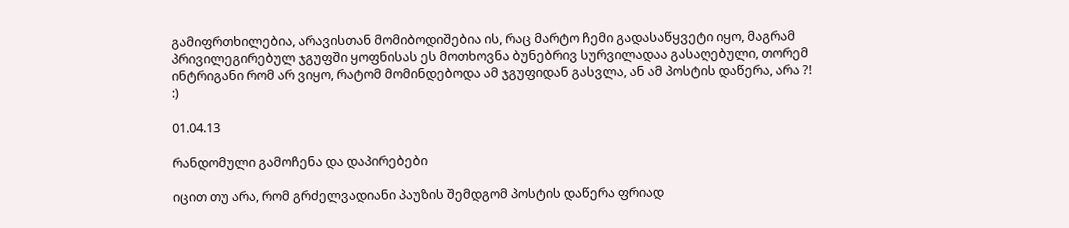გამიფრთხილებია, არავისთან მომიბოდიშებია ის, რაც მარტო ჩემი გადასაწყვეტი იყო, მაგრამ პრივილეგირებულ ჯგუფში ყოფნისას ეს მოთხოვნა ბუნებრივ სურვილადაა გასაღებული, თორემ ინტრიგანი რომ არ ვიყო, რატომ მომინდებოდა ამ ჯგუფიდან გასვლა, ან ამ პოსტის დაწერა, არა ?!  :)

01.04.13

რანდომული გამოჩენა და დაპირებები

იცით თუ არა, რომ გრძელვადიანი პაუზის შემდგომ პოსტის დაწერა ფრიად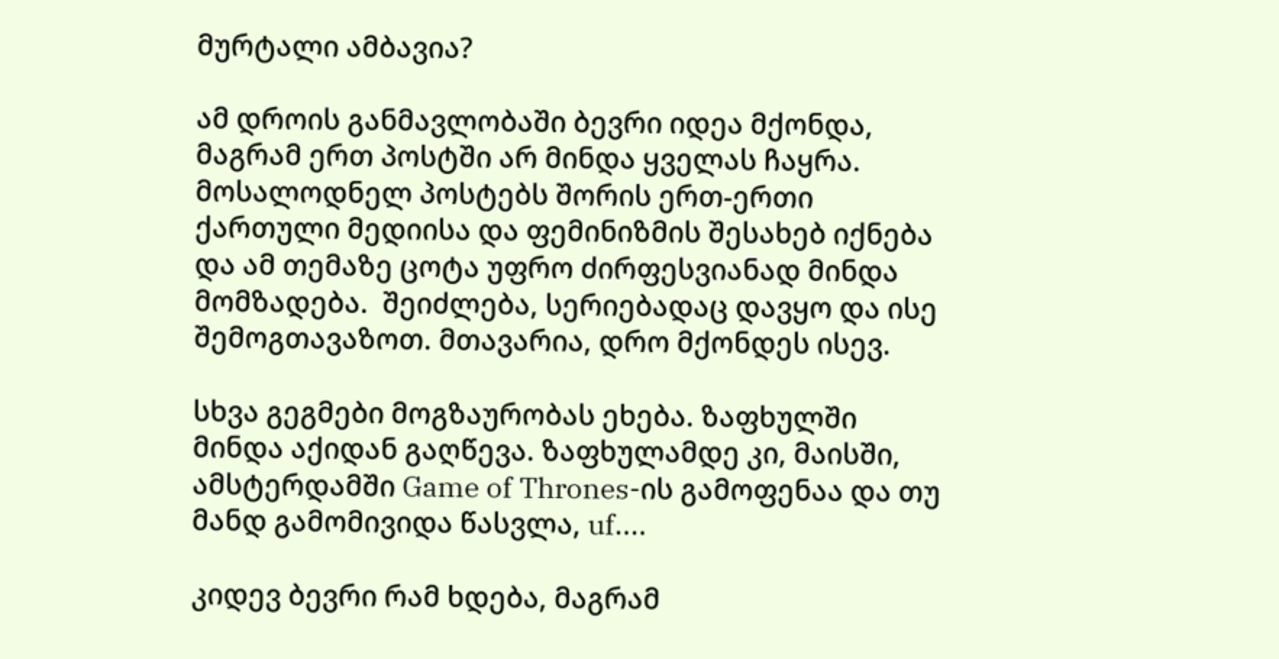მურტალი ამბავია?

ამ დროის განმავლობაში ბევრი იდეა მქონდა, მაგრამ ერთ პოსტში არ მინდა ყველას ჩაყრა. მოსალოდნელ პოსტებს შორის ერთ-ერთი ქართული მედიისა და ფემინიზმის შესახებ იქნება და ამ თემაზე ცოტა უფრო ძირფესვიანად მინდა მომზადება.  შეიძლება, სერიებადაც დავყო და ისე შემოგთავაზოთ. მთავარია, დრო მქონდეს ისევ.

სხვა გეგმები მოგზაურობას ეხება. ზაფხულში მინდა აქიდან გაღწევა. ზაფხულამდე კი, მაისში, ამსტერდამში Game of Thrones-ის გამოფენაა და თუ მანდ გამომივიდა წასვლა, uf....

კიდევ ბევრი რამ ხდება, მაგრამ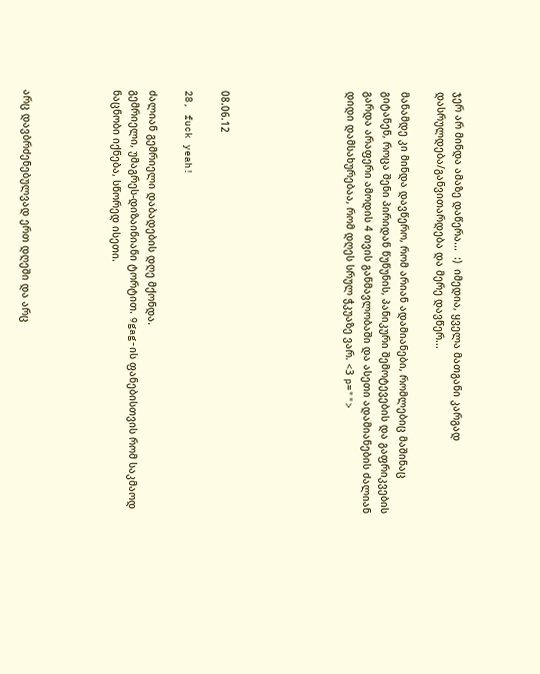ჯერ არ მინდა ამაზე დაწერა...  :)  იმედია, ყველა მათგანი კარგად დასრულდება/განვითარდება და მერე დავწერ...

მანამდე კი მინდა დავწერო, რომ არიან ადამიანები, რომლებიც მაშინაც გიტანენ, როცა შენი პირიდან წუწუნის, პანიკური შემოტევების და გაფრიკვების  გარდა არაფერი ამოდის 4 თვის განმავლობაში და ასეთი ადამიანების ძალიან დიდი დამსახურებაა, რომ დღეს სრულ ჭკუაზე ვარ. <3 p="">






08.06.12

28, fuck yeah!

ძალიან გემრიელი დაბადების დღე მქონდა.
გემრიელი, უმაგრეს-დიზაინიანი ტორტით. 9gag-ის ფანებისთვის რომ საკმაოდ ნაცნობი იქნება, სწორედ ისეთი.




არც დავბრძენებულვად ერთ დღეში და არც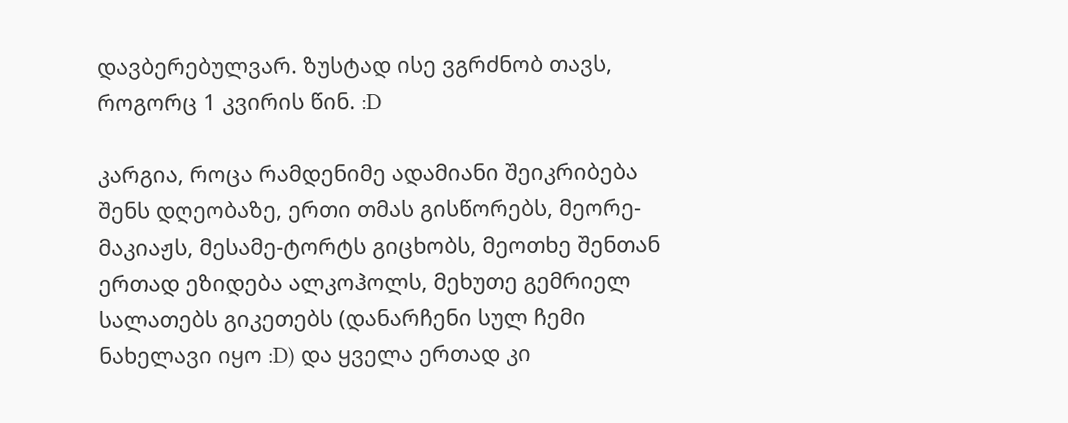დავბერებულვარ. ზუსტად ისე ვგრძნობ თავს, როგორც 1 კვირის წინ. :D

კარგია, როცა რამდენიმე ადამიანი შეიკრიბება შენს დღეობაზე, ერთი თმას გისწორებს, მეორე- მაკიაჟს, მესამე-ტორტს გიცხობს, მეოთხე შენთან ერთად ეზიდება ალკოჰოლს, მეხუთე გემრიელ სალათებს გიკეთებს (დანარჩენი სულ ჩემი ნახელავი იყო :D) და ყველა ერთად კი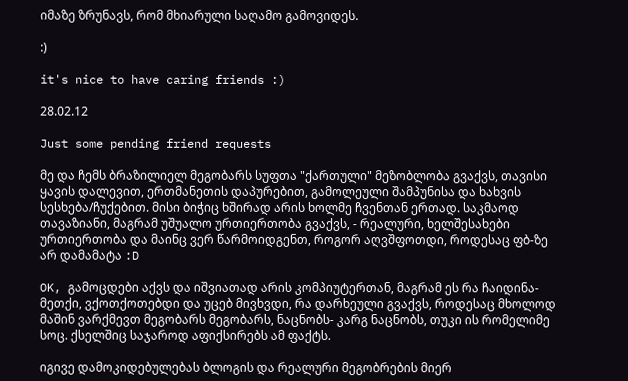იმაზე ზრუნავს, რომ მხიარული საღამო გამოვიდეს.

:)

it's nice to have caring friends :)

28.02.12

Just some pending friend requests

მე და ჩემს ბრაზილიელ მეგობარს სუფთა "ქართული" მეზობლობა გვაქვს, თავისი ყავის დალევით, ერთმანეთის დაპურებით, გამოლეული შამპუნისა და ხახვის სესხება/ჩუქებით. მისი ბიჭიც ხშირად არის ხოლმე ჩვენთან ერთად. საკმაოდ თავაზიანი, მაგრამ უშუალო ურთიერთობა გვაქვს, - რეალური, ხელშესახები ურთიერთობა და მაინც ვერ წარმოიდგენთ, როგორ აღვშფოთდი, როდესაც ფბ-ზე არ დამამატა :D

OK, გამოცდები აქვს და იშვიათად არის კომპიუტერთან, მაგრამ ეს რა ჩაიდინა-მეთქი, ვქოთქოთებდი და უცებ მივხვდი, რა დარხეული გვაქვს, როდესაც მხოლოდ მაშინ ვარქმევთ მეგობარს მეგობარს, ნაცნობს- კარგ ნაცნობს, თუკი ის რომელიმე სოც. ქსელშიც საჯაროდ აფიქსირებს ამ ფაქტს.

იგივე დამოკიდებულებას ბლოგის და რეალური მეგობრების მიერ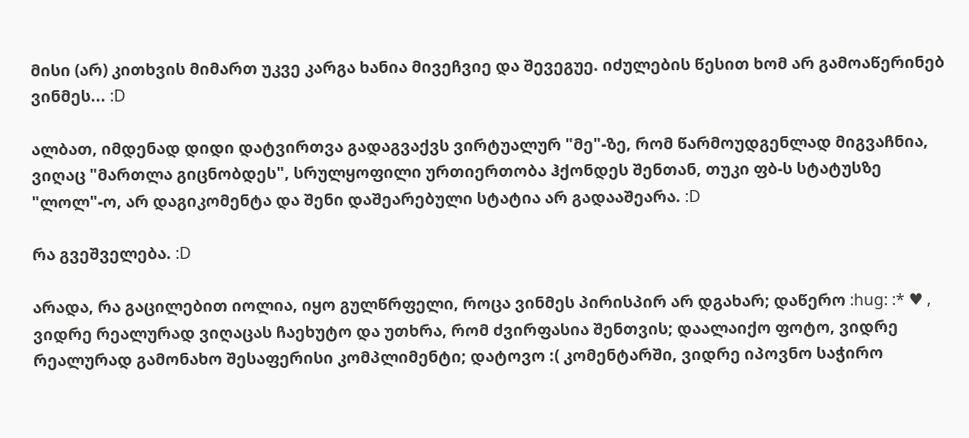მისი (არ) კითხვის მიმართ უკვე კარგა ხანია მივეჩვიე და შევეგუე. იძულების წესით ხომ არ გამოაწერინებ ვინმეს... :D

ალბათ, იმდენად დიდი დატვირთვა გადაგვაქვს ვირტუალურ "მე"-ზე, რომ წარმოუდგენლად მიგვაჩნია, ვიღაც "მართლა გიცნობდეს", სრულყოფილი ურთიერთობა ჰქონდეს შენთან, თუკი ფბ-ს სტატუსზე "ლოლ"-ო, არ დაგიკომენტა და შენი დაშეარებული სტატია არ გადააშეარა. :D

რა გვეშველება. :D

არადა, რა გაცილებით იოლია, იყო გულწრფელი, როცა ვინმეს პირისპირ არ დგახარ; დაწერო :hug: :* ♥ , ვიდრე რეალურად ვიღაცას ჩაეხუტო და უთხრა, რომ ძვირფასია შენთვის; დაალაიქო ფოტო, ვიდრე რეალურად გამონახო შესაფერისი კომპლიმენტი; დატოვო :( კომენტარში, ვიდრე იპოვნო საჭირო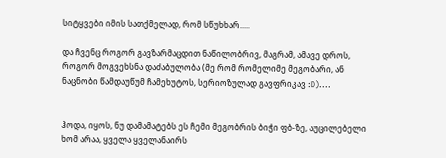სიტყვები იმის სათქმელად, რომ სწუხხარ.....

და ჩვენც როგორ გავზარმაცდით ნაწილობრივ, მაგრამ, ამავე დროს, როგორ მოგვეხსნა დაძაბულობა (მე რომ რომელიმე მეგობარი, ან ნაცნობი წამდაუწუმ ჩამეხუტოს, სერიოზულად გავფრიკავ :D)....


ჰოდა, იყოს, ნუ დამამატებს ეს ჩემი მეგობრის ბიჭი ფბ-ზე, აუცილებელი ხომ არაა, ყველა ყველანაირს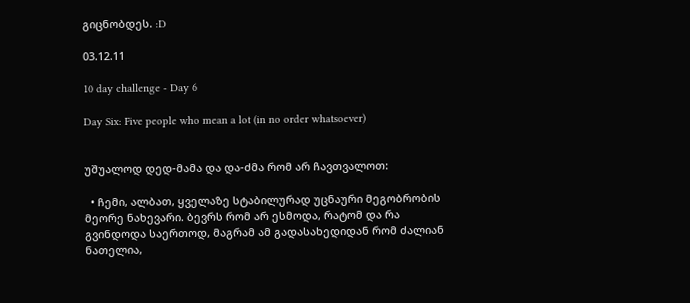გიცნობდეს. :D

03.12.11

10 day challenge - Day 6

Day Six: Five people who mean a lot (in no order whatsoever)


უშუალოდ დედ-მამა და და-ძმა რომ არ ჩავთვალოთ:

  • ჩემი, ალბათ, ყველაზე სტაბილურად უცნაური მეგობრობის მეორე ნახევარი. ბევრს რომ არ ესმოდა, რატომ და რა გვინდოდა საერთოდ, მაგრამ ამ გადასახედიდან რომ ძალიან ნათელია,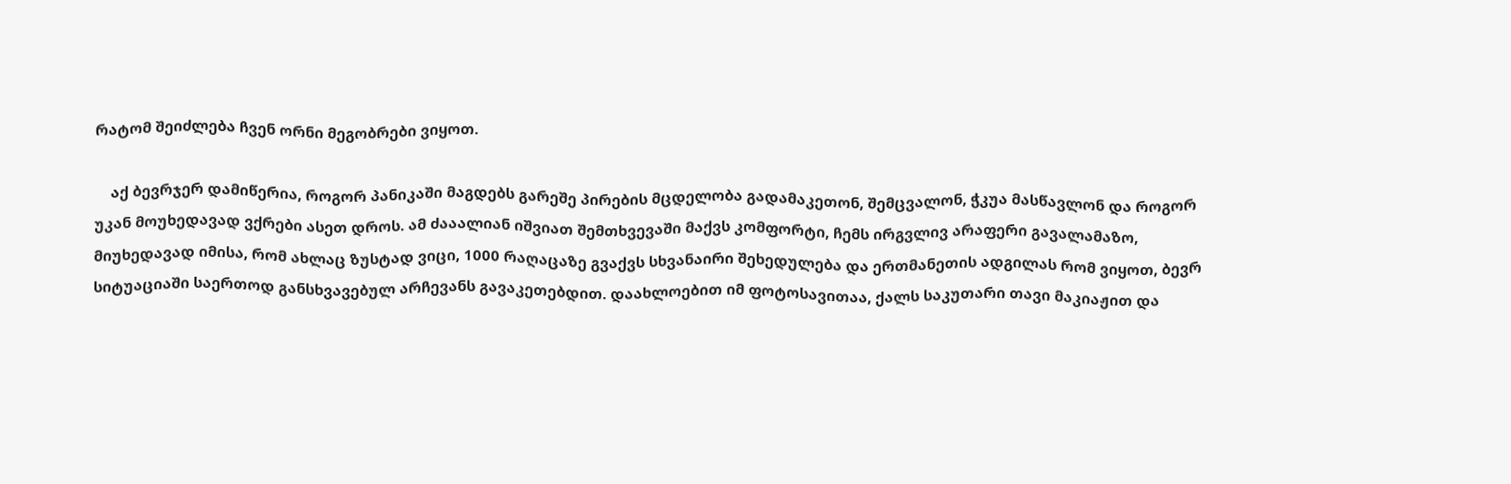რატომ შეიძლება ჩვენ ორნი მეგობრები ვიყოთ.

    აქ ბევრჯერ დამიწერია, როგორ პანიკაში მაგდებს გარეშე პირების მცდელობა გადამაკეთონ, შემცვალონ, ჭკუა მასწავლონ და როგორ უკან მოუხედავად ვქრები ასეთ დროს. ამ ძააალიან იშვიათ შემთხვევაში მაქვს კომფორტი, ჩემს ირგვლივ არაფერი გავალამაზო, მიუხედავად იმისა, რომ ახლაც ზუსტად ვიცი, 1000 რაღაცაზე გვაქვს სხვანაირი შეხედულება და ერთმანეთის ადგილას რომ ვიყოთ, ბევრ სიტუაციაში საერთოდ განსხვავებულ არჩევანს გავაკეთებდით. დაახლოებით იმ ფოტოსავითაა, ქალს საკუთარი თავი მაკიაჟით და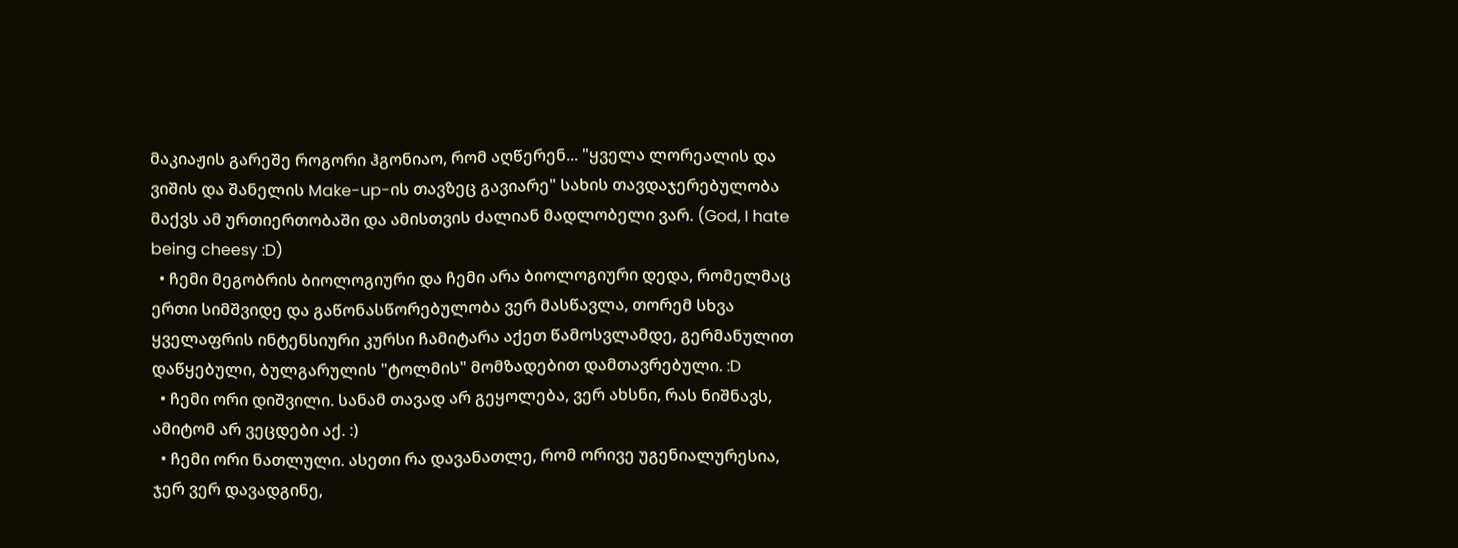მაკიაჟის გარეშე როგორი ჰგონიაო, რომ აღწერენ... "ყველა ლორეალის და ვიშის და შანელის Make-up-ის თავზეც გავიარე" სახის თავდაჯერებულობა მაქვს ამ ურთიერთობაში და ამისთვის ძალიან მადლობელი ვარ. (God, I hate being cheesy :D)
  • ჩემი მეგობრის ბიოლოგიური და ჩემი არა ბიოლოგიური დედა, რომელმაც ერთი სიმშვიდე და გაწონასწორებულობა ვერ მასწავლა, თორემ სხვა ყველაფრის ინტენსიური კურსი ჩამიტარა აქეთ წამოსვლამდე, გერმანულით დაწყებული, ბულგარულის "ტოლმის" მომზადებით დამთავრებული. :D
  • ჩემი ორი დიშვილი. სანამ თავად არ გეყოლება, ვერ ახსნი, რას ნიშნავს, ამიტომ არ ვეცდები აქ. :)
  • ჩემი ორი ნათლული. ასეთი რა დავანათლე, რომ ორივე უგენიალურესია, ჯერ ვერ დავადგინე,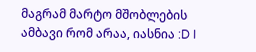მაგრამ მარტო მშობლების ამბავი რომ არაა, იასნია :D I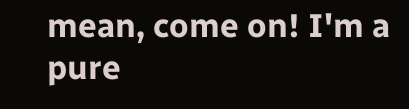mean, come on! I'm a pure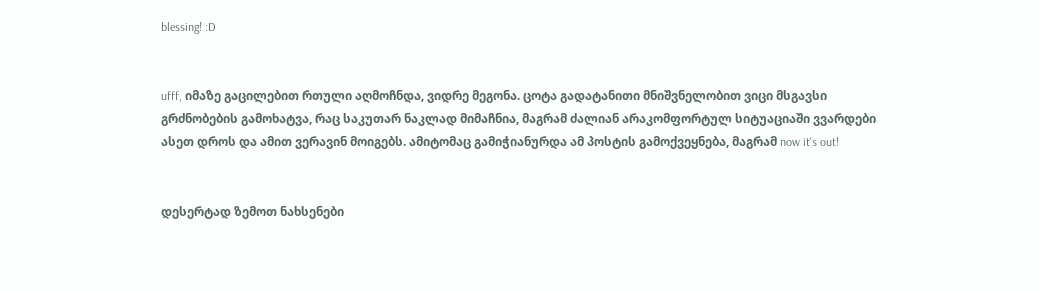blessing! :D


ufff, იმაზე გაცილებით რთული აღმოჩნდა, ვიდრე მეგონა. ცოტა გადატანითი მნიშვნელობით ვიცი მსგავსი გრძნობების გამოხატვა, რაც საკუთარ ნაკლად მიმაჩნია, მაგრამ ძალიან არაკომფორტულ სიტუაციაში ვვარდები ასეთ დროს და ამით ვერავინ მოიგებს. ამიტომაც გამიჭიანურდა ამ პოსტის გამოქვეყნება, მაგრამ now it's out!


დესერტად ზემოთ ნახსენები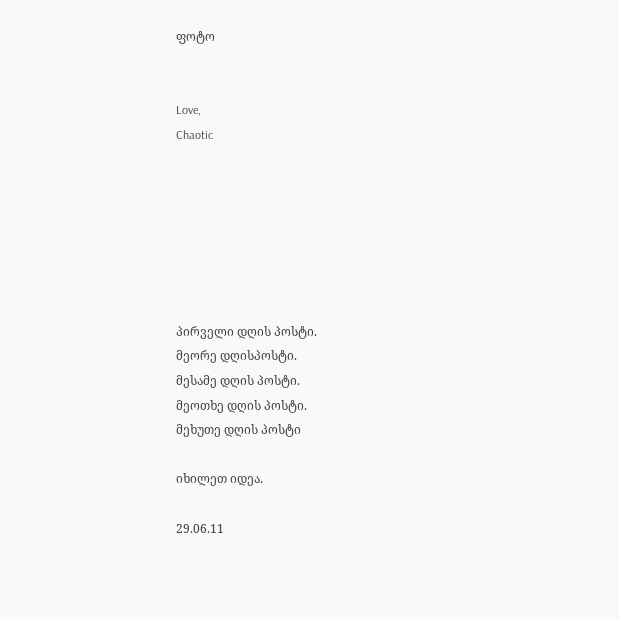ფოტო


Love,
Chaotic







პირველი დღის პოსტი.
მეორე დღისპოსტი.
მესამე დღის პოსტი.
მეოთხე დღის პოსტი.
მეხუთე დღის პოსტი

იხილეთ იდეა.

29.06.11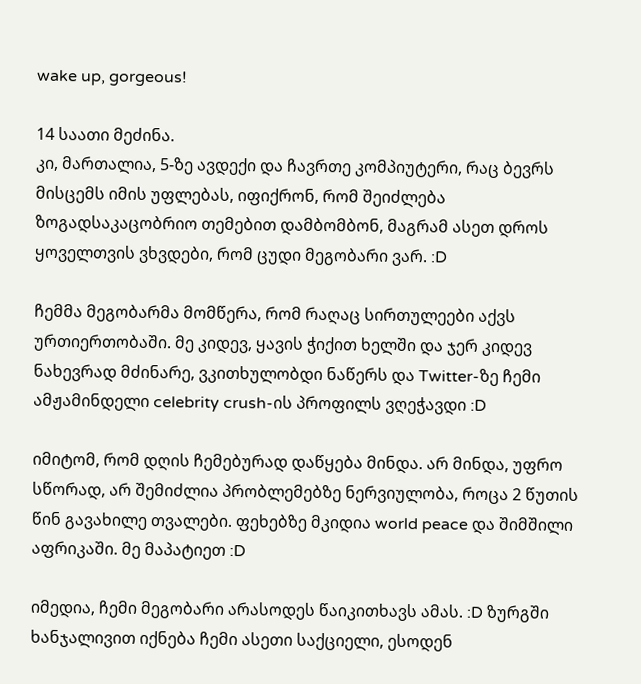wake up, gorgeous!

14 საათი მეძინა.
კი, მართალია, 5-ზე ავდექი და ჩავრთე კომპიუტერი, რაც ბევრს მისცემს იმის უფლებას, იფიქრონ, რომ შეიძლება ზოგადსაკაცობრიო თემებით დამბომბონ, მაგრამ ასეთ დროს ყოველთვის ვხვდები, რომ ცუდი მეგობარი ვარ. :D

ჩემმა მეგობარმა მომწერა, რომ რაღაც სირთულეები აქვს ურთიერთობაში. მე კიდევ, ყავის ჭიქით ხელში და ჯერ კიდევ ნახევრად მძინარე, ვკითხულობდი ნაწერს და Twitter-ზე ჩემი ამჟამინდელი celebrity crush-ის პროფილს ვღეჭავდი :D

იმიტომ, რომ დღის ჩემებურად დაწყება მინდა. არ მინდა, უფრო სწორად, არ შემიძლია პრობლემებზე ნერვიულობა, როცა 2 წუთის წინ გავახილე თვალები. ფეხებზე მკიდია world peace და შიმშილი აფრიკაში. მე მაპატიეთ :D

იმედია, ჩემი მეგობარი არასოდეს წაიკითხავს ამას. :D ზურგში ხანჯალივით იქნება ჩემი ასეთი საქციელი, ესოდენ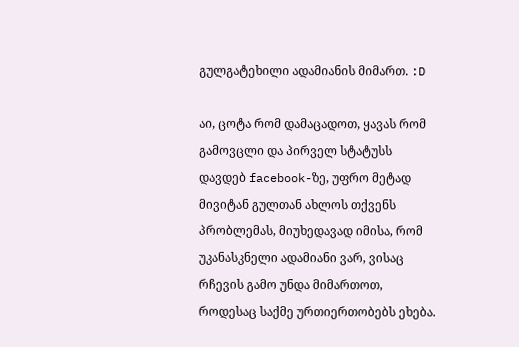გულგატეხილი ადამიანის მიმართ. :D

აი, ცოტა რომ დამაცადოთ, ყავას რომ გამოვცლი და პირველ სტატუსს დავდებ facebook-ზე, უფრო მეტად მივიტან გულთან ახლოს თქვენს პრობლემას, მიუხედავად იმისა, რომ უკანასკნელი ადამიანი ვარ, ვისაც რჩევის გამო უნდა მიმართოთ, როდესაც საქმე ურთიერთობებს ეხება.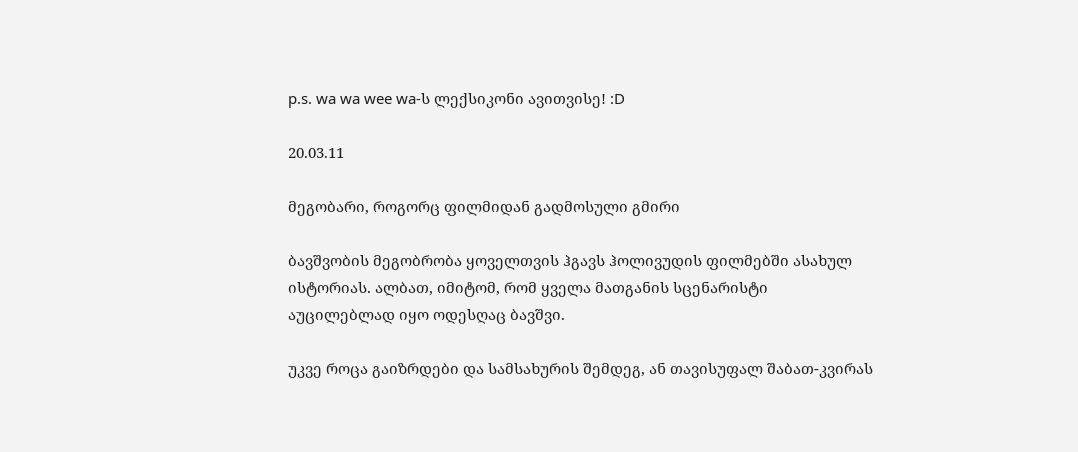p.s. wa wa wee wa-ს ლექსიკონი ავითვისე! :D

20.03.11

მეგობარი, როგორც ფილმიდან გადმოსული გმირი

ბავშვობის მეგობრობა ყოველთვის ჰგავს ჰოლივუდის ფილმებში ასახულ ისტორიას. ალბათ, იმიტომ, რომ ყველა მათგანის სცენარისტი აუცილებლად იყო ოდესღაც ბავშვი.

უკვე როცა გაიზრდები და სამსახურის შემდეგ, ან თავისუფალ შაბათ-კვირას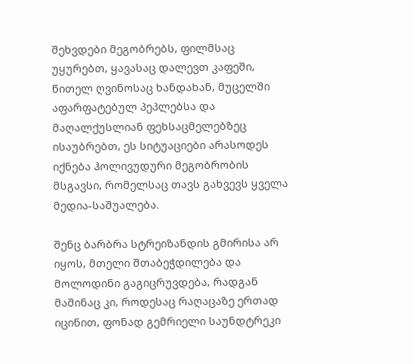შეხვდები მეგობრებს, ფილმსაც უყურებთ, ყავასაც დალევთ კაფეში, წითელ ღვინოსაც ხანდახან, მუცელში აფარფატებულ პეპლებსა და მაღალქუსლიან ფეხსაცმელებზეც ისაუბრებთ, ეს სიტუაციები არასოდეს იქნება ჰოლივუდური მეგობრობის მსგავსი, რომელსაც თავს გახვევს ყველა მედია-საშუალება.

შენც ბარბრა სტრეიზანდის გმირისა არ იყოს, მთელი შთაბეჭდილება და მოლოდინი გაგიცრუვდება, რადგან მაშინაც კი, როდესაც რაღაცაზე ერთად იცინით, ფონად გემრიელი საუნდტრეკი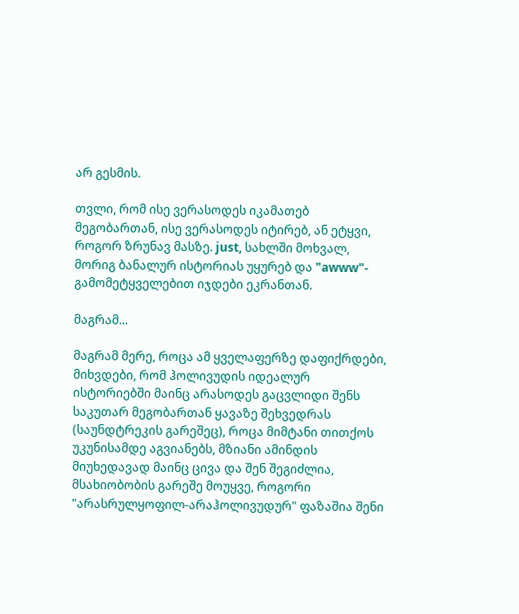არ გესმის.

თვლი, რომ ისე ვერასოდეს იკამათებ მეგობართან, ისე ვერასოდეს იტირებ, ან ეტყვი, როგორ ზრუნავ მასზე. just, სახლში მოხვალ, მორიგ ბანალურ ისტორიას უყურებ და "awww"- გამომეტყველებით იჯდები ეკრანთან.

მაგრამ...

მაგრამ მერე, როცა ამ ყველაფერზე დაფიქრდები, მიხვდები, რომ ჰოლივუდის იდეალურ ისტორიებში მაინც არასოდეს გაცვლიდი შენს საკუთარ მეგობართან ყავაზე შეხვედრას (საუნდტრეკის გარეშეც), როცა მიმტანი თითქოს უკუნისამდე აგვიანებს, მზიანი ამინდის მიუხედავად მაინც ცივა და შენ შეგიძლია, მსახიობობის გარეშე მოუყვე, როგორი "არასრულყოფილ-არაჰოლივუდურ" ფაზაშია შენი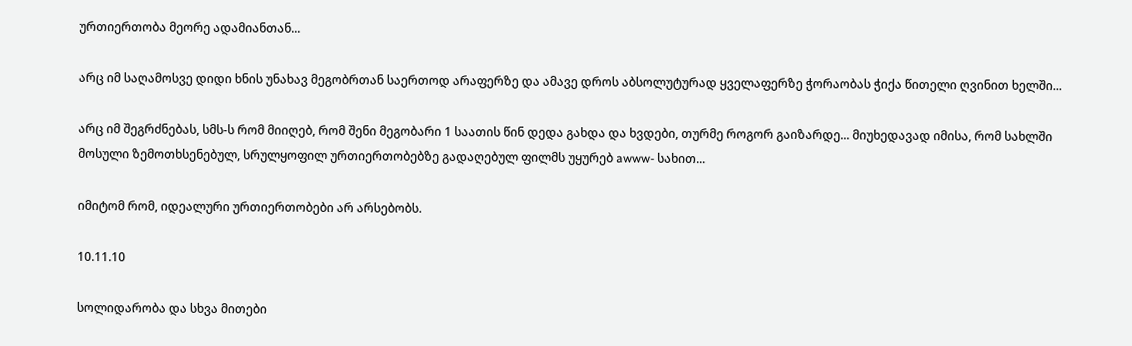ურთიერთობა მეორე ადამიანთან...

არც იმ საღამოსვე დიდი ხნის უნახავ მეგობრთან საერთოდ არაფერზე და ამავე დროს აბსოლუტურად ყველაფერზე ჭორაობას ჭიქა წითელი ღვინით ხელში...

არც იმ შეგრძნებას, სმს-ს რომ მიიღებ, რომ შენი მეგობარი 1 საათის წინ დედა გახდა და ხვდები, თურმე როგორ გაიზარდე... მიუხედავად იმისა, რომ სახლში მოსული ზემოთხსენებულ, სრულყოფილ ურთიერთობებზე გადაღებულ ფილმს უყურებ awww- სახით...

იმიტომ რომ, იდეალური ურთიერთობები არ არსებობს.

10.11.10

სოლიდარობა და სხვა მითები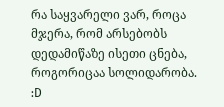რა საყვარელი ვარ, როცა მჯერა, რომ არსებობს დედამიწაზე ისეთი ცნება, როგორიცაა სოლიდარობა. :D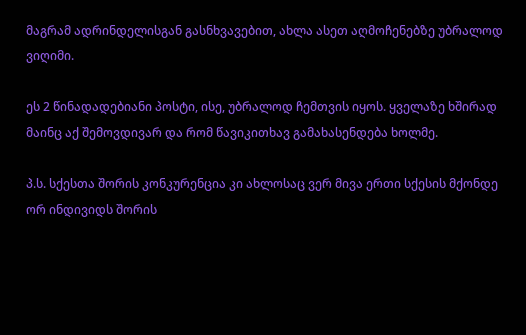მაგრამ ადრინდელისგან გასნხვავებით, ახლა ასეთ აღმოჩენებზე უბრალოდ ვიღიმი.

ეს 2 წინადადებიანი პოსტი, ისე, უბრალოდ ჩემთვის იყოს. ყველაზე ხშირად მაინც აქ შემოვდივარ და რომ წავიკითხავ გამახასენდება ხოლმე.

პ.ს. სქესთა შორის კონკურენცია კი ახლოსაც ვერ მივა ერთი სქესის მქონდე ორ ინდივიდს შორის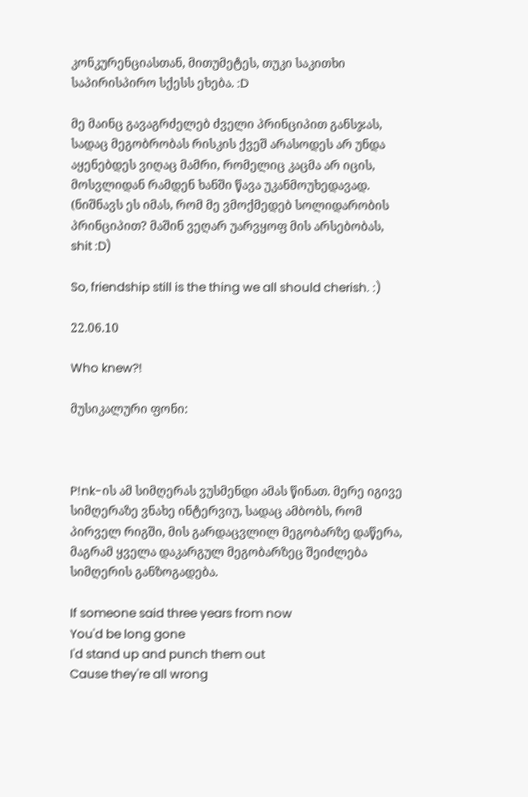კონკურენციასთან, მითუმეტეს, თუკი საკითხი საპირისპირო სქესს ეხება. :D

მე მაინც გავაგრძელებ ძველი პრინციპით განსჯას, სადაც მეგობრობას რისკის ქვეშ არასოდეს არ უნდა აყენებდეს ვიღაც მამრი, რომელიც კაცმა არ იცის, მოსვლიდან რამდენ ხანში წავა უკანმოუხედავად. (ნიშნავს ეს იმას, რომ მე ვმოქმედებ სოლიდარობის პრინციპით? მაშინ ვეღარ უარვყოფ მის არსებობას, shit :D)

So, friendship still is the thing we all should cherish. :)

22.06.10

Who knew?!

მუსიკალური ფონი:



P!nk-ის ამ სიმღერას ვუსმენდი ამას წინათ. მერე იგივე სიმღერაზე ვნახე ინტერვიუ, სადაც ამბობს, რომ პირველ რიგში, მის გარდაცვლილ მეგობარზე დაწერა, მაგრამ ყველა დაკარგულ მეგობარზეც შეიძლება სიმღერის განზოგადება.

If someone said three years from now
You'd be long gone
I'd stand up and punch them out
Cause they're all wrong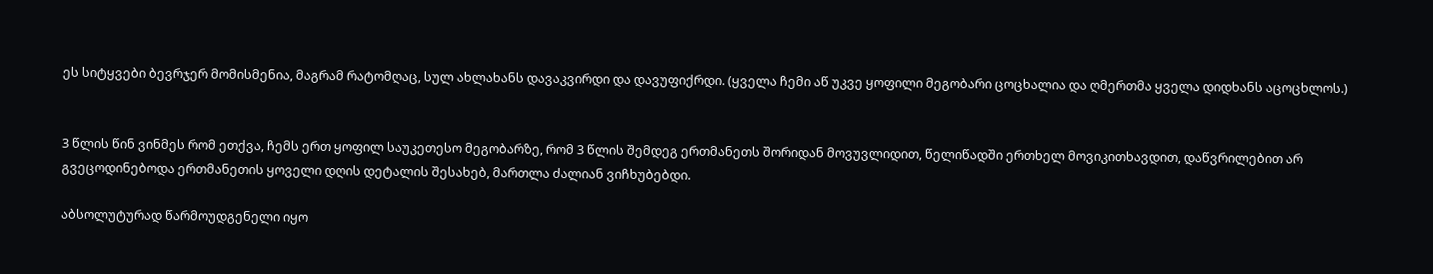ეს სიტყვები ბევრჯერ მომისმენია, მაგრამ რატომღაც, სულ ახლახანს დავაკვირდი და დავუფიქრდი. (ყველა ჩემი აწ უკვე ყოფილი მეგობარი ცოცხალია და ღმერთმა ყველა დიდხანს აცოცხლოს.)


3 წლის წინ ვინმეს რომ ეთქვა, ჩემს ერთ ყოფილ საუკეთესო მეგობარზე, რომ 3 წლის შემდეგ ერთმანეთს შორიდან მოვუვლიდით, წელიწადში ერთხელ მოვიკითხავდით, დაწვრილებით არ გვეცოდინებოდა ერთმანეთის ყოველი დღის დეტალის შესახებ, მართლა ძალიან ვიჩხუბებდი.

აბსოლუტურად წარმოუდგენელი იყო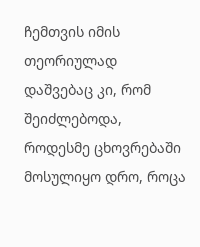ჩემთვის იმის თეორიულად დაშვებაც კი, რომ შეიძლებოდა, როდესმე ცხოვრებაში მოსულიყო დრო, როცა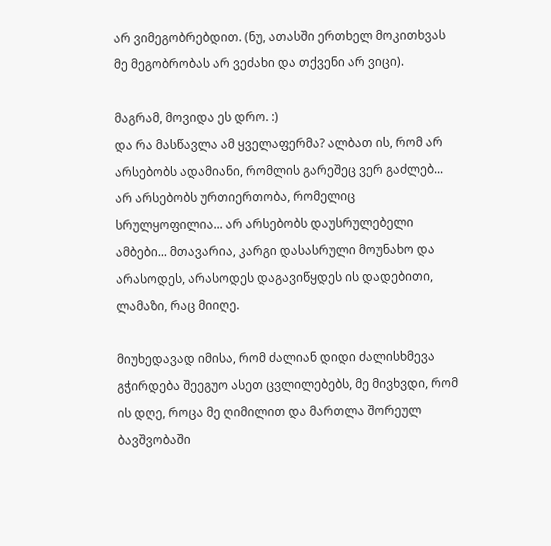არ ვიმეგობრებდით. (ნუ, ათასში ერთხელ მოკითხვას მე მეგობრობას არ ვეძახი და თქვენი არ ვიცი).

მაგრამ, მოვიდა ეს დრო. :)
და რა მასწავლა ამ ყველაფერმა? ალბათ ის, რომ არ არსებობს ადამიანი, რომლის გარეშეც ვერ გაძლებ... არ არსებობს ურთიერთობა, რომელიც სრულყოფილია... არ არსებობს დაუსრულებელი ამბები... მთავარია, კარგი დასასრული მოუნახო და არასოდეს, არასოდეს დაგავიწყდეს ის დადებითი, ლამაზი, რაც მიიღე.

მიუხედავად იმისა, რომ ძალიან დიდი ძალისხმევა გჭირდება შეეგუო ასეთ ცვლილებებს, მე მივხვდი, რომ ის დღე, როცა მე ღიმილით და მართლა შორეულ ბავშვობაში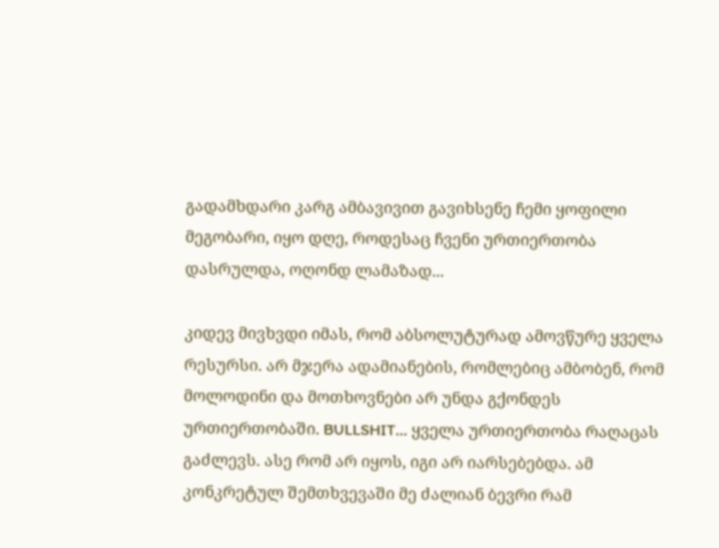გადამხდარი კარგ ამბავივით გავიხსენე ჩემი ყოფილი მეგობარი, იყო დღე, როდესაც ჩვენი ურთიერთობა დასრულდა, ოღონდ ლამაზად...

კიდევ მივხვდი იმას, რომ აბსოლუტურად ამოვწურე ყველა რესურსი. არ მჯერა ადამიანების, რომლებიც ამბობენ, რომ მოლოდინი და მოთხოვნები არ უნდა გქონდეს ურთიერთობაში. BULLSHIT... ყველა ურთიერთობა რაღაცას გაძლევს. ასე რომ არ იყოს, იგი არ იარსებებდა. ამ კონკრეტულ შემთხვევაში მე ძალიან ბევრი რამ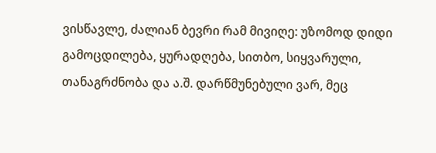ვისწავლე, ძალიან ბევრი რამ მივიღე: უზომოდ დიდი გამოცდილება, ყურადღება, სითბო, სიყვარული, თანაგრძნობა და ა.შ. დარწმუნებული ვარ, მეც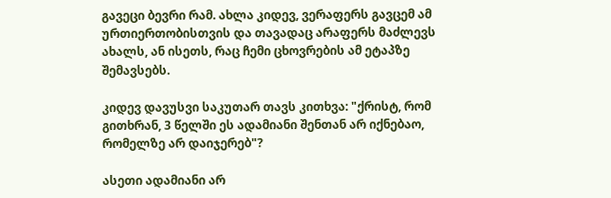გავეცი ბევრი რამ. ახლა კიდევ, ვერაფერს გავცემ ამ ურთიერთობისთვის და თავადაც არაფერს მაძლევს ახალს, ან ისეთს, რაც ჩემი ცხოვრების ამ ეტაპზე შემავსებს.

კიდევ დავუსვი საკუთარ თავს კითხვა: "ქრისტ, რომ გითხრან, 3 წელში ეს ადამიანი შენთან არ იქნებაო, რომელზე არ დაიჯერებ"?

ასეთი ადამიანი არ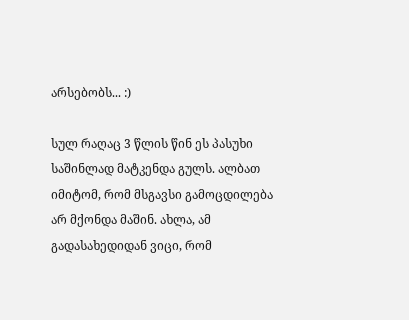არსებობს... :)

სულ რაღაც 3 წლის წინ ეს პასუხი საშინლად მატკენდა გულს. ალბათ იმიტომ, რომ მსგავსი გამოცდილება არ მქონდა მაშინ. ახლა, ამ გადასახედიდან ვიცი, რომ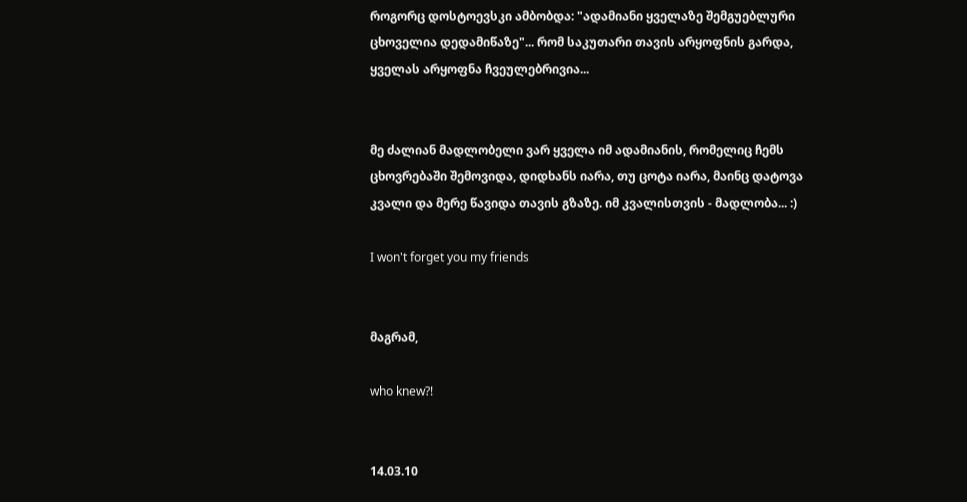როგორც დოსტოევსკი ამბობდა: "ადამიანი ყველაზე შემგუებლური ცხოველია დედამიწაზე"... რომ საკუთარი თავის არყოფნის გარდა, ყველას არყოფნა ჩვეულებრივია...


მე ძალიან მადლობელი ვარ ყველა იმ ადამიანის, რომელიც ჩემს ცხოვრებაში შემოვიდა, დიდხანს იარა, თუ ცოტა იარა, მაინც დატოვა კვალი და მერე წავიდა თავის გზაზე. იმ კვალისთვის - მადლობა... :)

I won't forget you my friends


მაგრამ,

who knew?!


14.03.10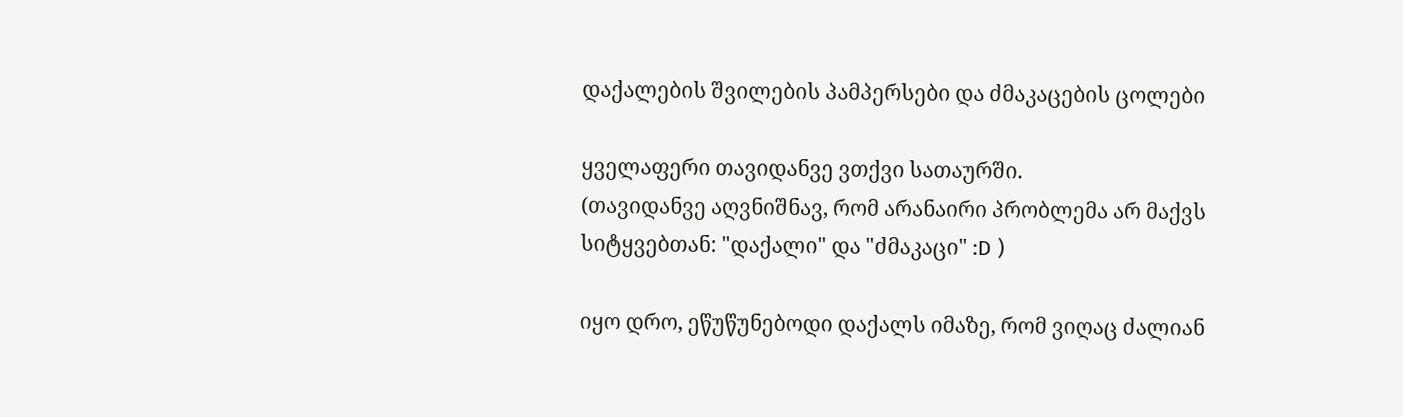დაქალების შვილების პამპერსები და ძმაკაცების ცოლები

ყველაფერი თავიდანვე ვთქვი სათაურში.
(თავიდანვე აღვნიშნავ, რომ არანაირი პრობლემა არ მაქვს სიტყვებთან: "დაქალი" და "ძმაკაცი" :D )

იყო დრო, ეწუწუნებოდი დაქალს იმაზე, რომ ვიღაც ძალიან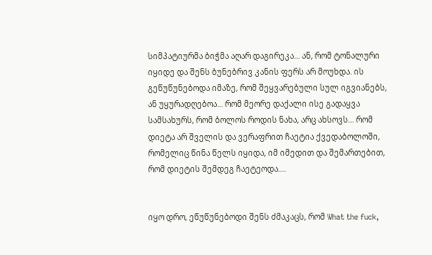სიმპატიურმა ბიჭმა აღარ დაგირეკა... ან, რომ ტონალური იყიდე და შენს ბუნებრივ კანის ფერს არ მოუხდა. ის გეწუწუნებოდა იმაზე, რომ შეყვარებული სულ იგვიანებს, ან უყურადღებოა... რომ მეორე დაქალი ისე გადაყვა სამსახურს, რომ ბოლოს როდის ნახა, არც ახსოვს... რომ დიეტა არ შველის და ვერაფრით ჩაეტია ქვედაბოლოში, რომელიც წინა წელს იყიდა, იმ იმედით და შემართებით, რომ დიეტის შემდეგ ჩაეტეოდა....


იყო დრო, ეწუწუნებოდი შენს ძმაკაცს, რომ What the fuck,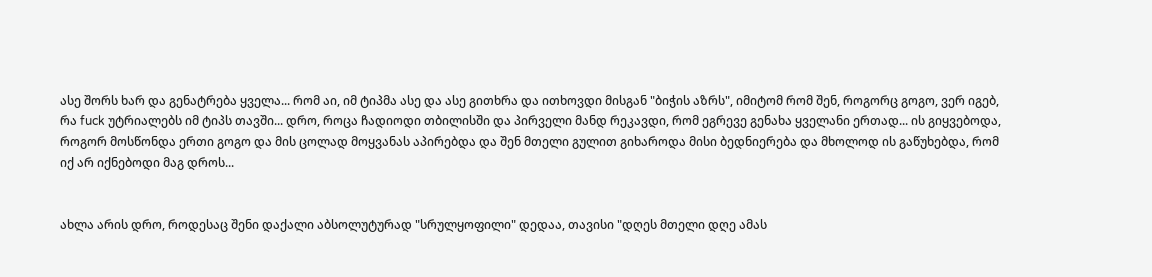ასე შორს ხარ და გენატრება ყველა... რომ აი, იმ ტიპმა ასე და ასე გითხრა და ითხოვდი მისგან "ბიჭის აზრს", იმიტომ რომ შენ, როგორც გოგო, ვერ იგებ, რა fuck უტრიალებს იმ ტიპს თავში... დრო, როცა ჩადიოდი თბილისში და პირველი მანდ რეკავდი, რომ ეგრევე გენახა ყველანი ერთად... ის გიყვებოდა, როგორ მოსწონდა ერთი გოგო და მის ცოლად მოყვანას აპირებდა და შენ მთელი გულით გიხაროდა მისი ბედნიერება და მხოლოდ ის გაწუხებდა, რომ იქ არ იქნებოდი მაგ დროს...


ახლა არის დრო, როდესაც შენი დაქალი აბსოლუტურად "სრულყოფილი" დედაა, თავისი "დღეს მთელი დღე ამას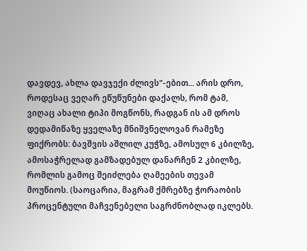დავდევ, ახლა დავჯექი ძლივს"-ებით... არის დრო, როდესაც ვეღარ ეწუწუნები დაქალს, რომ ტამ, ვიღაც ახალი ტიპი მოგწონს, რადგან ის ამ დროს დედამიწაზე ყველაზე მნიშვნელოვან რამეზე ფიქრობს: ბავშვის აშლილ კუჭზე, ამოსულ 6 კბილზე, ამოსაჭრელად გამზადებულ დანარჩენ 2 კბილზე, რომლის გამოც შეიძლება ღამეების თევამ მოუწიოს. (საოცარია, მაგრამ ქმრებზე ჭორაობის პროცენტული მაჩვენებელი საგრძნობლად იკლებს.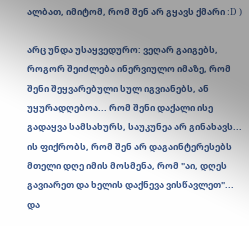ალბათ, იმიტომ, რომ შენ არ გყავს ქმარი :D )

არც უნდა უსაყვედურო: ვეღარ გაიგებს, როგორ შეიძლება ინერვიულო იმაზე, რომ შენი შეყვარებული სულ იგვიანებს, ან უყურადღებოა... რომ შენი დაქალი ისე გადაყვა სამსახურს, საუკუნეა არ გინახავს... ის ფიქრობს, რომ შენ არ დაგაინტერესებს მთელი დღე იმის მოსმენა, რომ "აი, დღეს გავიარეთ და ხელის დაქნევა ვისწავლეთ"...
და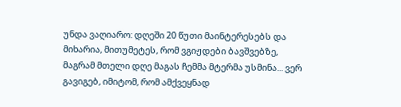უნდა ვაღიარო: დღეში 20 წუთი მაინტერესებს და მიხარია, მითუმეტეს, რომ ვგიჟდები ბავშვებზე, მაგრამ მთელი დღე მაგას ჩემმა მტერმა უსმინა... ვერ გავიგებ, იმიტომ, რომ ამქვეყნად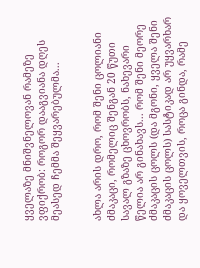ყველაზე მნიშვნელოვან რამეზე ვფიქრობ: როგორ დააგვიანა დღეს მეასედ ჩემმა შეყვარებულმა...


ახლა არის დრო, რომ შენი ცოლიანი ძმაკაცი, რომელიც შენგან 20 წუთი სავალ გზაზე ცხოვრობს, ნახევარი წელია არ გინახავს... რომ შენი მეორე ძმაკაცის ცოლს (და მგონი, ყველა შენი ძმაკაცის ცოლს) სასტიკად არ უყვარხარ და ყოველთვის, როცა გინდა, რამე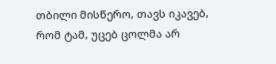თბილი მისწერო, თავს იკავებ, რომ ტამ, უცებ ცოლმა არ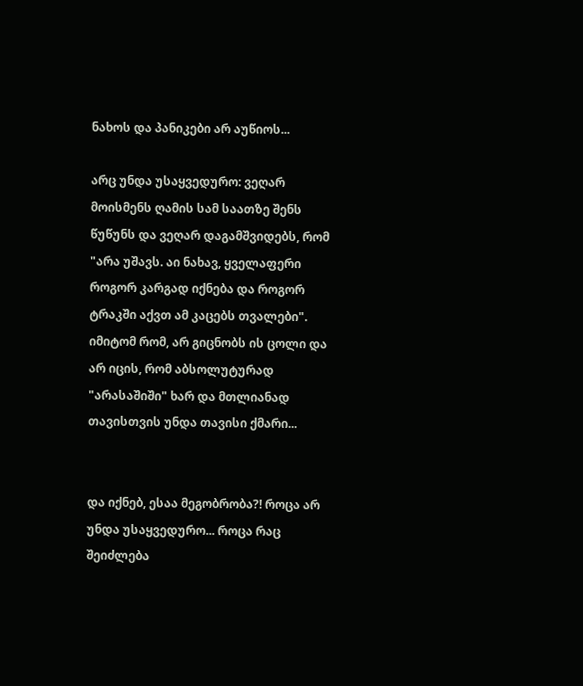ნახოს და პანიკები არ აუწიოს...

არც უნდა უსაყვედურო: ვეღარ მოისმენს ღამის სამ საათზე შენს წუწუნს და ვეღარ დაგამშვიდებს, რომ "არა უშავს. აი ნახავ, ყველაფერი როგორ კარგად იქნება და როგორ ტრაკში აქვთ ამ კაცებს თვალები". იმიტომ რომ, არ გიცნობს ის ცოლი და არ იცის, რომ აბსოლუტურად "არასაშიში" ხარ და მთლიანად თავისთვის უნდა თავისი ქმარი...


და იქნებ, ესაა მეგობრობა?! როცა არ უნდა უსაყვედურო... როცა რაც შეიძლება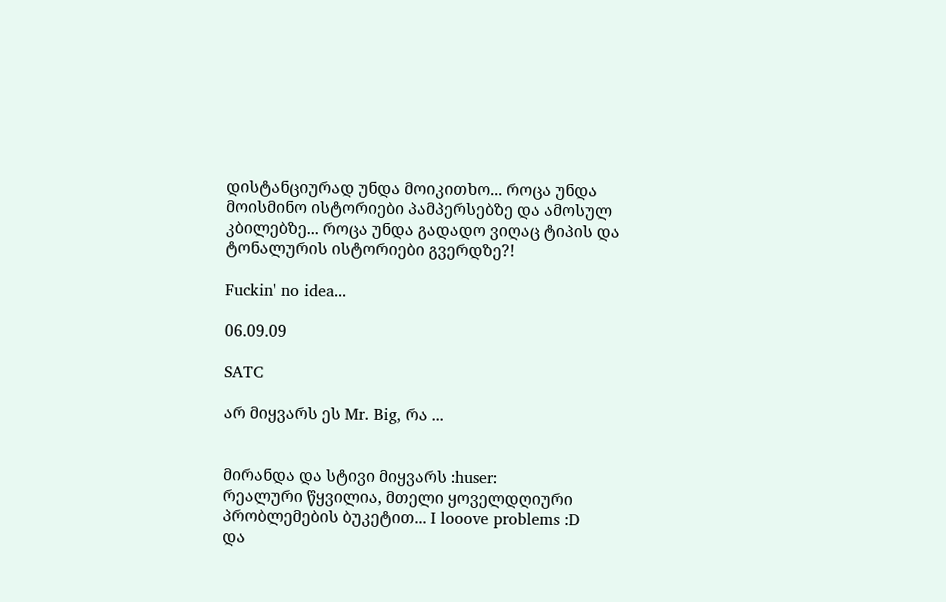დისტანციურად უნდა მოიკითხო... როცა უნდა მოისმინო ისტორიები პამპერსებზე და ამოსულ კბილებზე... როცა უნდა გადადო ვიღაც ტიპის და ტონალურის ისტორიები გვერდზე?!

Fuckin' no idea...

06.09.09

SATC

არ მიყვარს ეს Mr. Big, რა ...


მირანდა და სტივი მიყვარს :huser:
რეალური წყვილია, მთელი ყოველდღიური პრობლემების ბუკეტით... I looove problems :D
და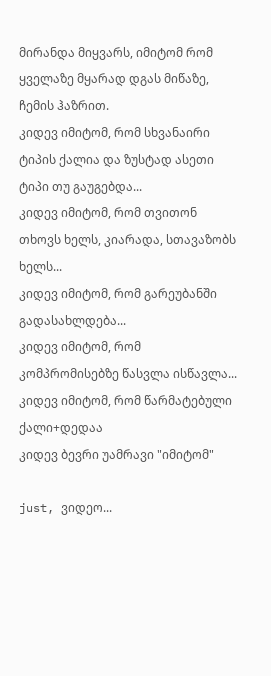მირანდა მიყვარს, იმიტომ რომ ყველაზე მყარად დგას მიწაზე, ჩემის ჰაზრით.
კიდევ იმიტომ, რომ სხვანაირი ტიპის ქალია და ზუსტად ასეთი ტიპი თუ გაუგებდა...
კიდევ იმიტომ, რომ თვითონ თხოვს ხელს, კიარადა, სთავაზობს ხელს...
კიდევ იმიტომ, რომ გარეუბანში გადასახლდება...
კიდევ იმიტომ, რომ კომპრომისებზე წასვლა ისწავლა...
კიდევ იმიტომ, რომ წარმატებული ქალი+დედაა
კიდევ ბევრი უამრავი "იმიტომ"

just, ვიდეო...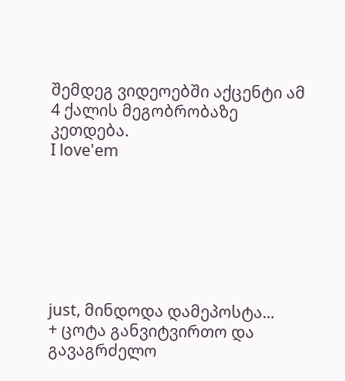შემდეგ ვიდეოებში აქცენტი ამ 4 ქალის მეგობრობაზე კეთდება.
I love'em







just, მინდოდა დამეპოსტა...
+ ცოტა განვიტვირთო და გავაგრძელო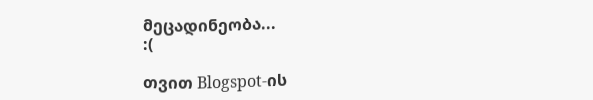მეცადინეობა...
:(

თვით Blogspot-ის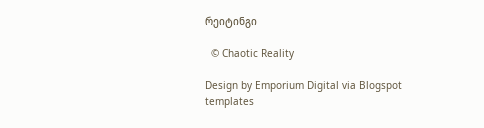რეიტინგი

  © Chaotic Reality

Design by Emporium Digital via Blogspot templates